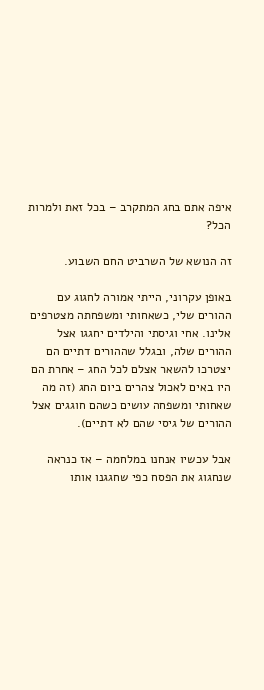איפה אתם בחג המתקרב – בכל זאת ולמרות הכל?

זה הנושא של השרביט החם השבוע.

באופן עקרוני, הייתי אמורה לחגוג עם ההורים שלי, כשאחותי ומשפחתה מצטרפים אלינו. אחי וגיסתי והילדים יחגגו אצל ההורים שלה, ובגלל שההורים דתיים הם יצטרכו להשאר אצלם לכל החג – אחרת הם היו באים לאכול צהרים ביום החג (זה מה שאחותי ומשפחה עושים כשהם חוגגים אצל ההורים של גיסי שהם לא דתיים).

אבל עכשיו אנחנו במלחמה – אז כנראה שנחגוג את הפסח כפי שחגגנו אותו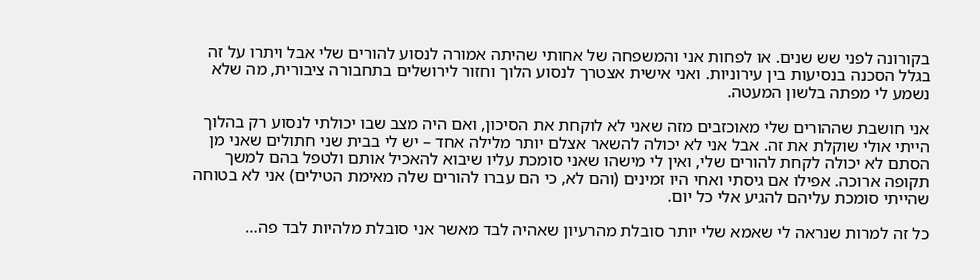בקורונה לפני שש שנים. או לפחות אני והמשפחה של אחותי שהיתה אמורה לנסוע להורים שלי אבל ויתרו על זה בגלל הסכנה בנסיעות בין עירוניות. ואני אישית אצטרך לנסוע הלוך וחזור לירושלים בתחבורה ציבורית, מה שלא נשמע לי מפתה בלשון המעטה.

אני חושבת שההורים שלי מאוכזבים מזה שאני לא לוקחת את הסיכון, ואם היה מצב שבו יכולתי לנסוע רק בהלוך הייתי אולי שוקלת את זה. אבל אני לא יכולה להשאר אצלם יותר מלילה אחד – יש לי בבית שני חתולים שאני מן הסתם לא יכולה לקחת להורים שלי, ואין לי מישהו שאני סומכת עליו שיבוא להאכיל אותם ולטפל בהם למשך תקופה ארוכה. אפילו אם גיסתי ואחי היו זמינים (והם לא, כי הם עברו להורים שלה מאימת הטילים) אני לא בטוחה שהייתי סומכת עליהם להגיע אלי כל יום.

כל זה למרות שנראה לי שאמא שלי יותר סובלת מהרעיון שאהיה לבד מאשר אני סובלת מלהיות לבד פה…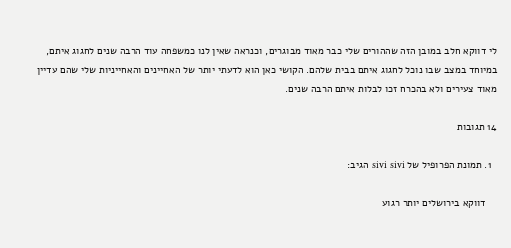לי דווקא חלב במובן הזה שההורים שלי כבר מאוד מבוגרים, וכנראה שאין לנו כמשפחה עוד הרבה שנים לחגוג איתם, במיוחד במצב שבו נוכל לחגוג איתם בבית שלהם. הקושי כאן הוא לדעתי יותר של האחיינים והאחייניות שלי שהם עדיין מאוד צעירים ולא בהכרח זכו לבלות איתם הרבה שנים.

14 תגובות

  1. תמונת הפרופיל של sivi sivi הגיב:

    דווקא בירושלים יותר רגוע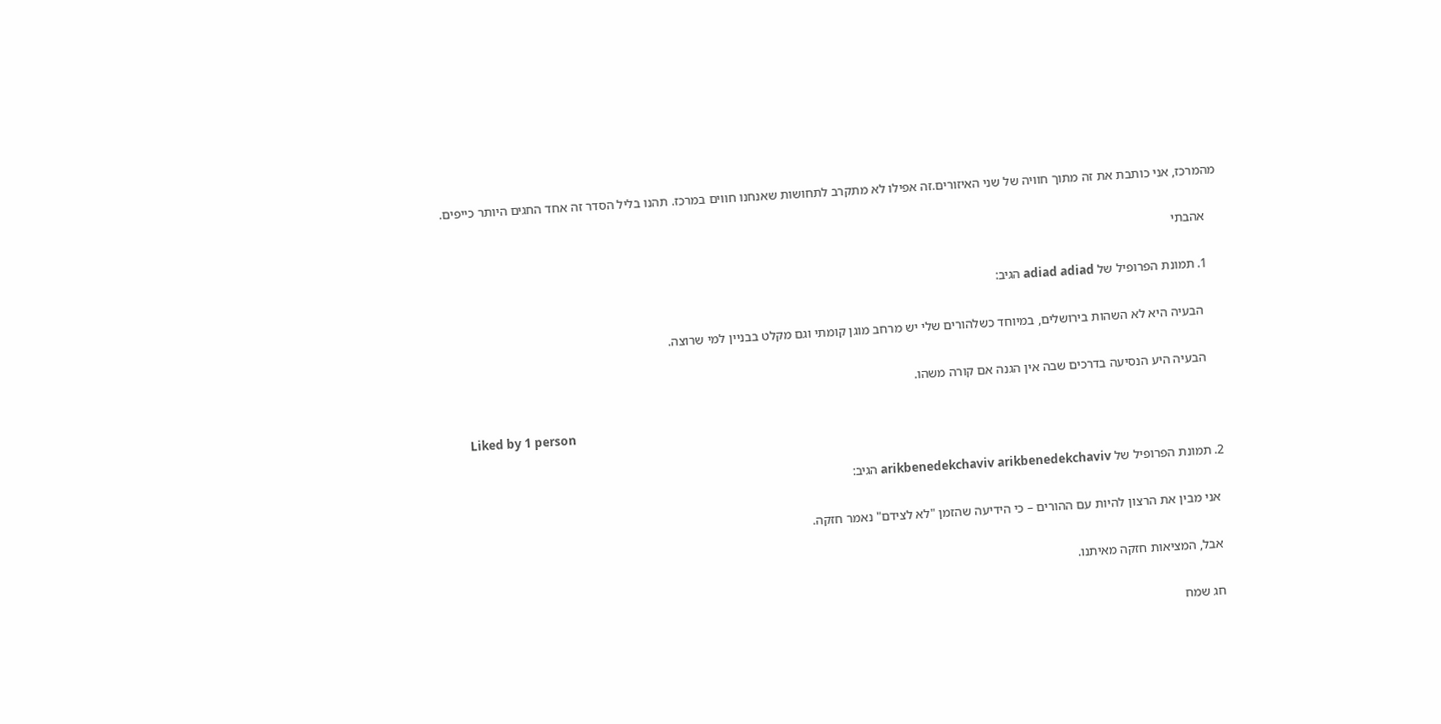מהמרכז, אני כותבת את זה מתוך חוויה של שני האיזורים.זה אפילו לא מתקרב לתחושות שאנחנו חווים במרכז. תהנו בליל הסדר זה אחד החגים היותר כייפים.

    אהבתי

    1. תמונת הפרופיל של adiad adiad הגיב:

      הבעיה היא לא השהות בירושלים, במיוחד כשלהורים שלי יש מרחב מוגן קומתי וגם מקלט בבניין למי שרוצה.

      הבעיה היע הנסיעה בדרכים שבה אין הגנה אם קורה משהו.

      Liked by 1 person

  2. תמונת הפרופיל של arikbenedekchaviv arikbenedekchaviv הגיב:

    אני מבין את הרצון להיות עם ההורים – כי הידיעה שהזמן "לא לצידם" נאמר חזקה.

    אבל, המציאות חזקה מאיתנו.

    חג שמח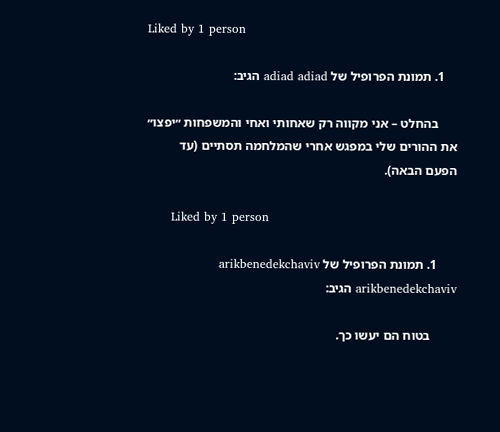Liked by 1 person

    1. תמונת הפרופיל של adiad adiad הגיב:

      בהחלט – אני מקווה רק שאחותי ואחי והמשפחות ״יפצו״ את ההורים שלי במפגש אחרי שהמלחמה תסתיים (עד הפעם הבאה).

      Liked by 1 person

      1. תמונת הפרופיל של arikbenedekchaviv arikbenedekchaviv הגיב:

        בטוח הם יעשו כך.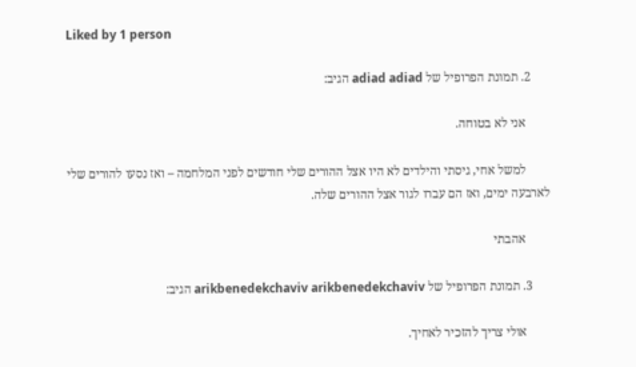Liked by 1 person

      2. תמונת הפרופיל של adiad adiad הגיב:

        אני לא בטוחה.

        למשל אחי, גיסתי והילדים לא היו אצל ההורים שלי חודשים לפני המלחמה – ואז נסעו להורים שלי לארבעה ימים, ואז הם עברו לגור אצל ההורים שלה.

        אהבתי

      3. תמונת הפרופיל של arikbenedekchaviv arikbenedekchaviv הגיב:

        אולי צריך להזכיר לאחיך.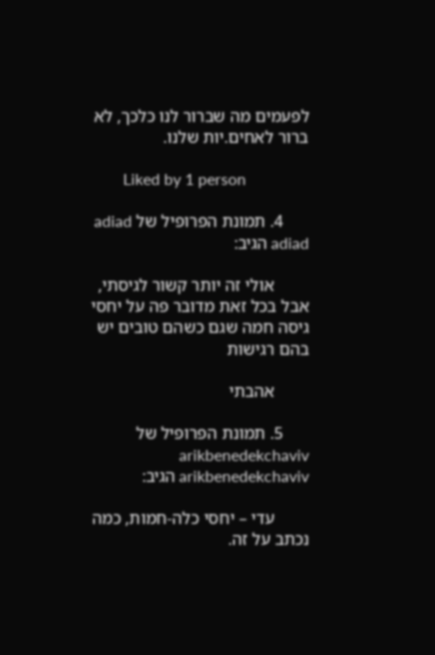לפעמים מה שברור לנו כלכך, לא ברור לאחים.יות שלנו.

        Liked by 1 person

      4. תמונת הפרופיל של adiad adiad הגיב:

        אולי זה יותר קשור לגיסתי, אבל בכל זאת מדובר פה על יחסי גיסה חמה שגם כשהם טובים יש בהם רגישות

        אהבתי

      5. תמונת הפרופיל של arikbenedekchaviv arikbenedekchaviv הגיב:

        עדי – יחסי כלה-חמות, כמה נכתב על זה.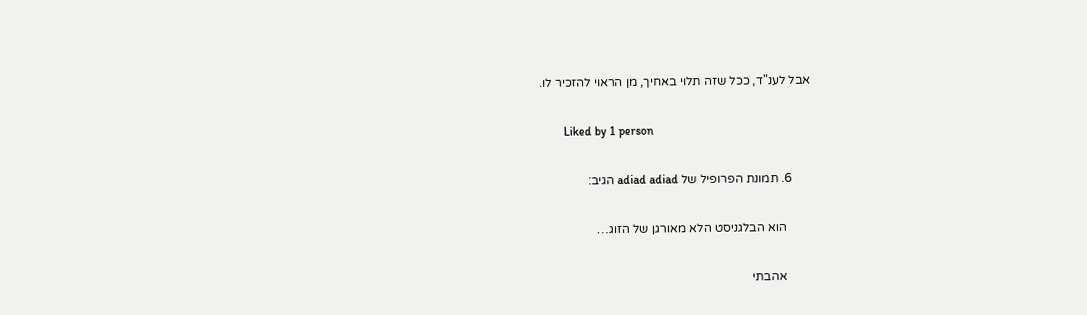אבל לענ"ד, ככל שזה תלוי באחיך, מן הראוי להזכיר לו.

        Liked by 1 person

      6. תמונת הפרופיל של adiad adiad הגיב:

        הוא הבלגניסט הלא מאורגן של הזוג…

        אהבתי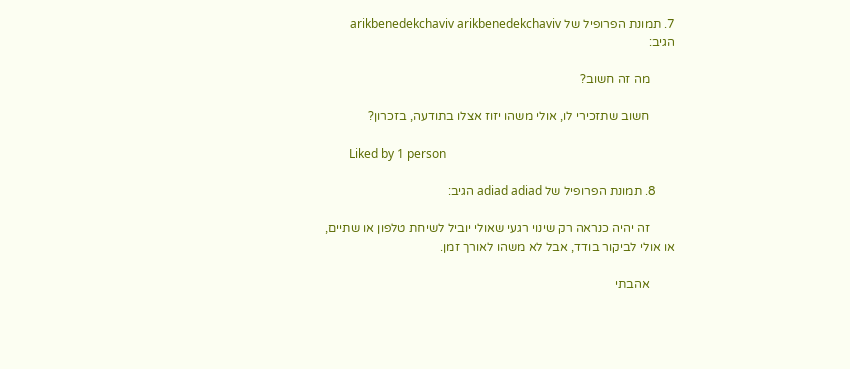7. תמונת הפרופיל של arikbenedekchaviv arikbenedekchaviv הגיב:

        מה זה חשוב?

        חשוב שתזכירי לו, אולי משהו יזוז אצלו בתודעה, בזכרון?

        Liked by 1 person

      8. תמונת הפרופיל של adiad adiad הגיב:

        זה יהיה כנראה רק שינוי רגעי שאולי יוביל לשיחת טלפון או שתיים, או אולי לביקור בודד, אבל לא משהו לאורך זמן.

        אהבתי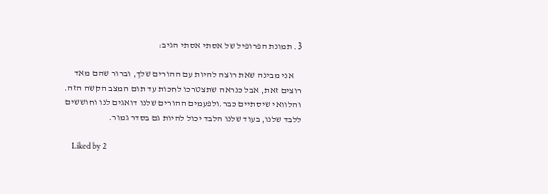3. תמונת הפרופיל של אסתי אסתי הגיב:

    אני מבינה שאת רוצה להיות עם ההורים שלך, וברור שהם מאד רוצים זאת, אבל כנראה שתצטרכו לחכות עד תום המצב הקשה הזה. והלוואי שיסתיים כבר.ולפעמים ההורים שלנו דואגים לנו וחוששים ללבד שלנו, בעוד שלנו הלבד יכול להיות גם בסדר גמור.

    Liked by 2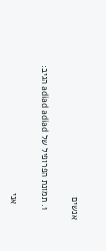אנשים

    1. תמונת הפרופיל של adiad adiad הגיב:

      אני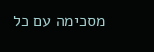מסכימה עם כל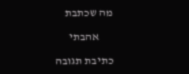מה שכתבת

      אהבתי

כתיבת תגובה